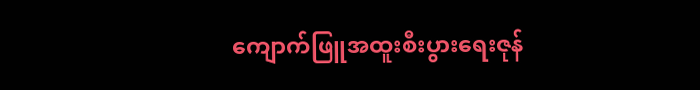ကျောက်ဖြူအထူးစီးပွားရေးဇုန်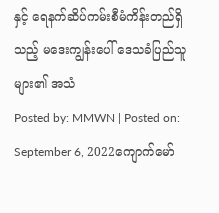နှင့် ရေနက်ဆိပ်ကမ်းစီမံကိန်းတည်ရှိသည့် မဒေးကျွန်းပေါ် ဒေသခံပြည်သူများ၏ အသံ
Posted by: MMWN | Posted on: September 6, 2022ကျောက်မော်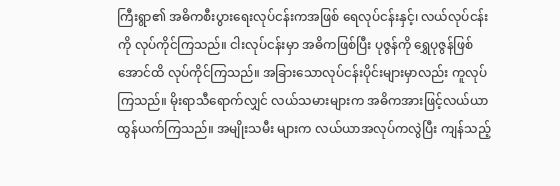ကြီးရွာ၏ အဓိကစီးပွားရေးလုပ်ငန်းကအဖြစ် ရေလုပ်ငန်းနှင့်၊ လယ်လုပ်ငန်းကို လုပ်ကိုင်ကြသည်။ ငါးလုပ်ငန်းမှာ အဓိကဖြစ်ပြီး ပုဇွန်ကို ရွှေပုဇွန်ဖြစ်အောင်ထိ လုပ်ကိုင်ကြသည်။ အခြားသောလုပ်ငန်းပိုင်းများမှာလည်း ကူလုပ်ကြသည်။ မိုးရာသီရောက်လျှင် လယ်သမားများက အဓိကအားဖြင့်လယ်ယာထွန်ယက်ကြသည်။ အမျိုးသမီး များက လယ်ယာအလုပ်ကလွဲပြီး ကျန်သည့်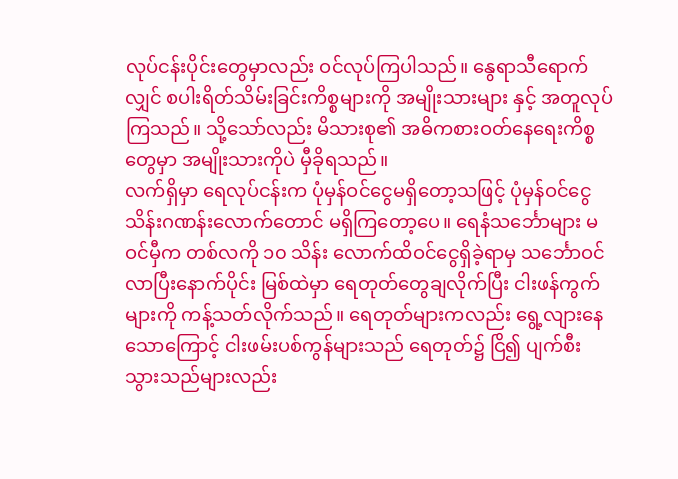လုပ်ငန်းပိုင်းတွေမှာလည်း ဝင်လုပ်ကြပါသည်။ နွေရာသီရောက်လျှင် စပါးရိတ်သိမ်းခြင်းကိစ္စများကို အမျိုးသားများ နှင့် အတူလုပ်ကြသည်။ သို့သော်လည်း မိသားစု၏ အဓိကစားဝတ်နေရေးကိစ္စတွေမှာ အမျိုးသားကိုပဲ မှီခိုရသည်။
လက်ရှိမှာ ရေလုပ်ငန်းက ပုံမှန်ဝင်ငွေမရှိတော့သဖြင့် ပုံမှန်ဝင်ငွေ သိန်းဂဏန်းလောက်တောင် မရှိကြတော့ပေ။ ရေနံသင်္ဘောများ မဝင်မှီက တစ်လကို ၁၀ သိန်း လောက်ထိဝင်ငွေရှိခဲ့ရာမှ သင်္ဘောဝင်လာပြီးနောက်ပိုင်း မြစ်ထဲမှာ ရေတုတ်တွေချလိုက်ပြီး ငါးဖန်ကွက်များကို ကန့်သတ်လိုက်သည်။ ရေတုတ်များကလည်း ရွေ့လျားနေသောကြောင့် ငါးဖမ်းပစ်ကွန်များသည် ရေတုတ်၌ ငြိ၍ ပျက်စီးသွားသည်များလည်း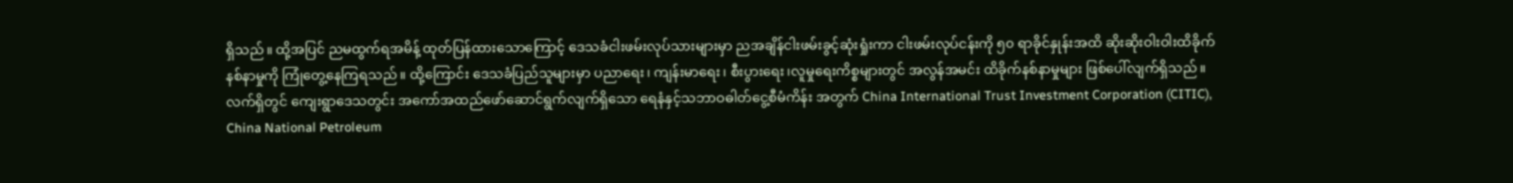ရှိသည်။ ထို့အပြင် ညမထွက်ရအမိန့် ထုတ်ပြန်ထားသောကြောင့် ဒေသခံငါးဖမ်းလုပ်သားများမှာ ညအချိန်ငါးဖမ်းခွင့်ဆုံးရှုံးကာ ငါးဖမ်းလုပ်ငန်းကို ၅၀ ရာခိုင်နှုန်းအထိ ဆိုးဆိုးဝါးဝါးထိခိုက်နစ်နာမှုကို ကြုံတွေ့နေကြရသည်။ ထို့ကြောင်း ဒေသခံပြည်သူများမှာ ပညာရေး၊ ကျန်းမာရေး၊ စီးပွားရေး၊လူမှုရေးကိစ္စများတွင် အလွန်အမင်း ထိခိုက်နစ်နာမှုများ ဖြစ်ပေါ်လျက်ရှိသည်။
လက်ရှိတွင် ကျေးရွာဒေသတွင်း အကော်အထည်ဖော်ဆောင်ရွက်လျက်ရှိသော ရေနံနှင့်သဘာဝဓါတ်ငွေ့စီမံကိန်း အတွက် China International Trust Investment Corporation (CITIC), China National Petroleum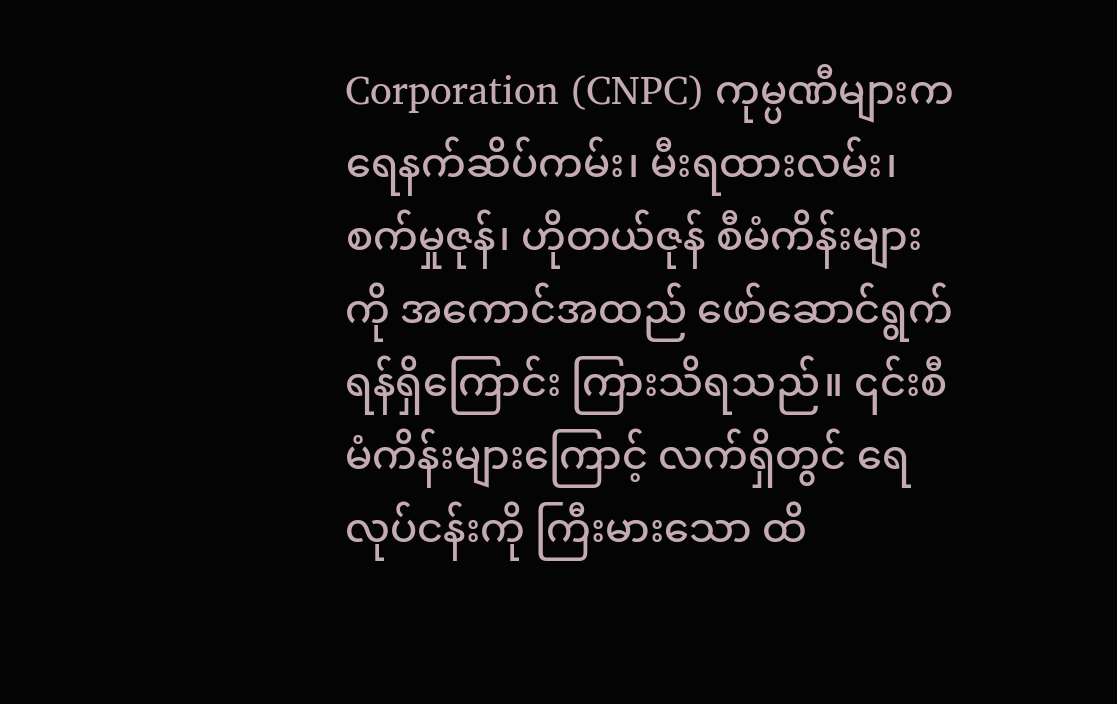Corporation (CNPC) ကုမ္ပဏီများက ရေနက်ဆိပ်ကမ်း၊ မီးရထားလမ်း၊ စက်မှုဇုန်၊ ဟိုတယ်ဇုန် စီမံကိန်းများကို အကောင်အထည် ဖော်ဆောင်ရွက်ရန်ရှိကြောင်း ကြားသိရသည်။ ၎င်းစီမံကိန်းများကြောင့် လက်ရှိတွင် ရေလုပ်ငန်းကို ကြီးမားသော ထိ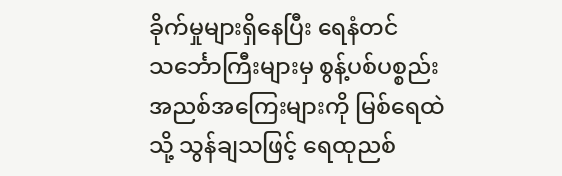ခိုက်မှုများရှိနေပြီး ရေနံတင်သင်္ဘောကြီးများမှ စွန့်ပစ်ပစ္စည်းအညစ်အကြေးများကို မြစ်ရေထဲသို့ သွန်ချသဖြင့် ရေထုညစ်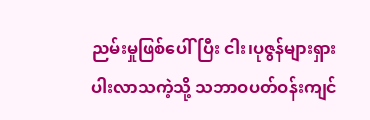ညမ်းမှုဖြစ်ပေါ်ပြီး ငါး၊ပုဇွန်များရှားပါးလာသကဲ့သို့ သဘာဝပတ်ဝန်းကျင်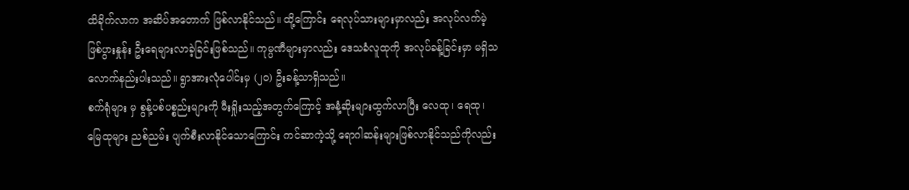ထိခိုက်လာက အဆိပ်အတောက် ဖြစ်လာနိုင်သည်။ ထို့ကြောင်း ရေလုပ်သားများမှာလည်း အလုပ်လက်မဲ့ဖြစ်ပွားနှုန်း ဦးရေများလာခဲ့ခြင်းဖြစ်သည်။ ကုမ္ပဏီများမှာလည်း ဒေသခံလူထုကို အလုပ်ခန့်ခြင်းမှာ မရှိသလောက်နည်းပါးသည်။ ရွာအားလုံပေါင်းမှ (၂၀) ဦးခန့်သာရှိသည်။
စက်ရုံများ မှ စွန့်ပစ်ပစ္စည်းများကို မီးရှိုးသည့်အတွက်ကြောင့် အနံ့ဆိုးများထွက်လာပြီး လေထု၊ ရေထု၊ မြေထုများ ညစ်ညမ်း ပျက်စီးလာနိုင်သောကြောင်း ကင်ဆာကဲ့သို့ ရောဂါဆန်းများဖြစ်လာနိုင်သည်ကိုလည်း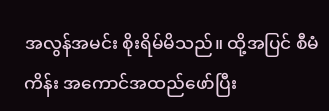အလွန်အမင်း စိုးရိမ်မိသည်။ ထို့အပြင် စီမံကိန်း အကောင်အထည်ဖော်ပြီး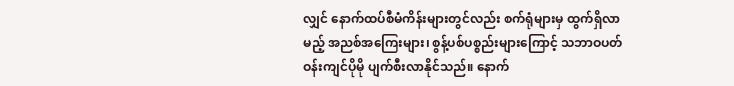လျှင် နောက်ထပ်စီမံကိန်းများတွင်လည်း စက်ရုံများမှ ထွက်ရှိလာမည့် အညစ်အကြေးများ၊ စွန့်ပစ်ပစ္စည်းများကြောင့် သဘာဝပတ်ဝန်းကျင်ပိုမို ပျက်စီးလာနိုင်သည်။ နောက်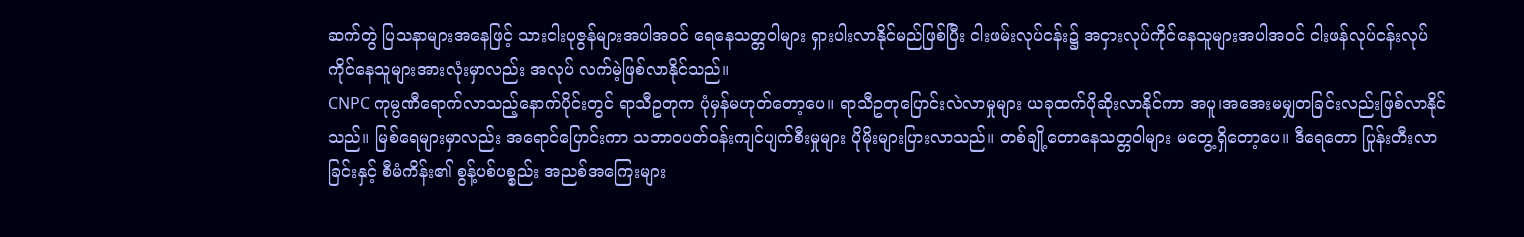ဆက်တွဲ ပြသနာများအနေဖြင့် သားငါးပုဇွန်များအပါအဝင် ရေနေသတ္တဝါများ ရှားပါးလာနိုင်မည်ဖြစ်ပြီး ငါးဖမ်းလုပ်ငန်း၌ အငှားလုပ်ကိုင်နေသူများအပါအဝင် ငါးဖန်လုပ်ငန်းလုပ်ကိုင်နေသူများအားလုံးမှာလည်း အလုပ် လက်မဲ့ဖြစ်လာနိုင်သည်။
CNPC ကုမ္ပဏီရောက်လာသည့်နောက်ပိုင်းတွင် ရာသီဥတုက ပုံမှန်မဟုတ်တော့ပေ။ ရာသီဥတုပြောင်းလဲလာမှုများ ယခုထက်ပိုဆိုးလာနိုင်ကာ အပူ၊အအေးမမျှတခြင်းလည်းဖြစ်လာနိုင်သည်။ မြစ်ရေများမှာလည်း အရောင်ပြောင်းကာ သဘာဝပတ်ဝန်းကျင်ပျက်စီးမှုများ ပိုမိုးများပြားလာသည်။ တစ်ချို့တောနေသတ္တဝါများ မတွေ့ရှိတော့ပေ။ ဒီရေတော ပြုန်းတီးလာခြင်းနှင့် စီမံကိန်း၏ စွန့်ပစ်ပစ္စည်း အညစ်အကြေးများ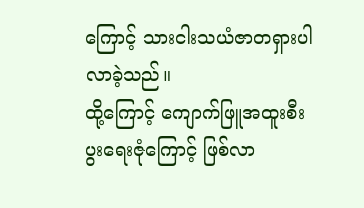ကြောင့် သားငါးသယံဇာတရှားပါလာခဲ့သည်။
ထို့ကြောင့် ကျောက်ဖြူအထူးစီးပွးရေးဇုံကြောင့် ဖြစ်လာ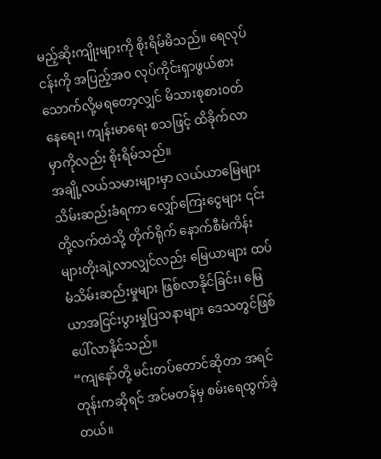မည့်ဆိုးကျိုးများကို စိုးရိမ်မိသည်။ ရေလုပ်ငန်းကို အပြည့်အဝ လုပ်ကိုင်းရှာဖွယ်စားသောက်လို့မရတော့လျှင် မိသားစုစားဝတ်နေရေး၊ ကျန်းမာရေး စသဖြင့် ထိခိုက်လာမှာကိုလည်း စိုးရိမ်သည်။
အချို့လယ်သမားများမှာ လယ်ယာမြေများသိမ်းဆည်းခံရကာ လျှော်ကြေးငွေများ ၎င်းတို့လက်ထဲသို့ တိုက်ရိုက် နောက်စီမံကိန်းများတိုးချဲ့လာလျှင်လည်း မြေယာများ ထပ်မံသိမ်းဆည်းမှုများ ဖြစ်လာနိုင်ခြင်း၊ မြေယာအငြင်းပွားမှုပြသနာများ ဒေသတွင်ဖြစ်ပေါ်လာနိုင်သည်။
“ကျနော်တို့ မင်းတပ်တောင်ဆိုတာ အရင်တုန်းကဆိုရင် အင်မတန်မှ စမ်းရေထွက်ခဲ့တယ်။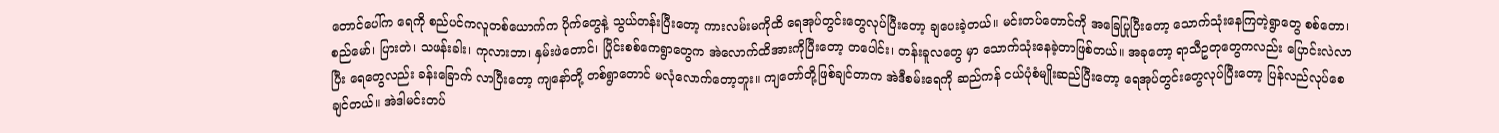တောင်ပေါ်က ရေကို စည်ပင်ကလူတစ်ယောက်က ပိုက်တွေနဲ့ သွယ်တန်းပြီးတော့ ကားလမ်းမကိုထိ ရေအုပ်တွင်းတွေလုပ်ပြီးတော့ ချပေးခဲ့တယ်။ မင်းတပ်တောင်ကို အခြေပြုပြီးတော့ သောက်သုံးနေကြတဲ့ရွာတွေ စစ်တော၊ စည်မော်၊ ပြားတဲ၊ သဖန်းခါး၊ ကုလားဘာ၊ နှမ်းဖဲတောင်၊ ပြိုင်းစစ်ကေရွာတွေက အဲလောက်ထိအားကိုပြီးတော့ တပေါင်း၊ တန်းခူလတွေ မှာ သောက်သုံးနေခဲ့တာဖြစ်တယ်။ အခုတော့ ရာသီဥတုတွေကလည်း ပြောင်းလဲလာပြီး ရေတွေလည်း ခန်းခြောက် လာပြီးတော့ ကျနော်တို့ တစ်ရွာတောင် မလုံလောက်တော့ဘူး။ ကျတော်တို့ဖြစ်ချင်တာက အဲဒီစမ်းရေကို ဆည်ကန် ငယ်ပုံစံမျိုးဆည်ပြီးတော့ ရေအုပ်တွင်းတွေလုပ်ပြီးတော့ ပြန်လည်လုပ်စေချင်တယ်။ အဲဒါမင်းတပ်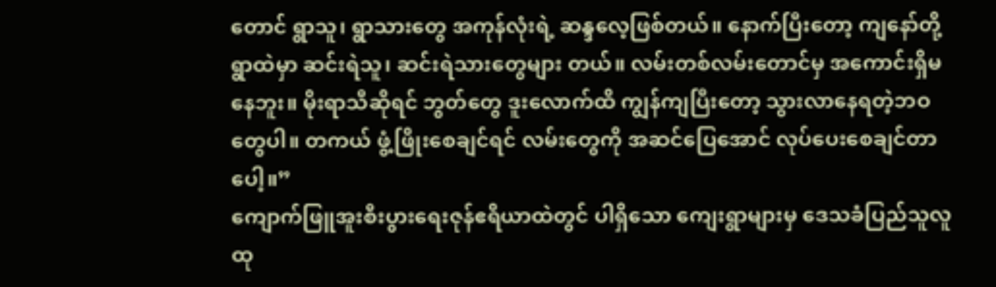တောင် ရွာသူ၊ ရွာသားတွေ အကုန်လုံးရဲ့ ဆန္ဒလေ့ဖြစ်တယ်။ နောက်ပြီးတော့ ကျနော်တို့ရွာထဲမှာ ဆင်းရဲသူ၊ ဆင်းရဲသားတွေများ တယ်။ လမ်းတစ်လမ်းတောင်မှ အကောင်းရှိမနေဘူး။ မိုးရာသီဆိုရင် ဘွတ်တွေ ဒူးလောက်ထိ ကျွန်ကျပြီးတော့ သွားလာနေရတဲ့ဘဝတွေပါ။ တကယ် ဖွံ့ဖြိုးစေချင်ရင် လမ်းတွေကို အဆင်ပြေအောင် လုပ်ပေးစေချင်တာပေါ့။”
ကျောက်ဖြူအူးစီးပွားရေးဇုန်ဧရိယာထဲတွင် ပါရှိသော ကျေးရွာများမှ ဒေသခံပြည်သူလူထု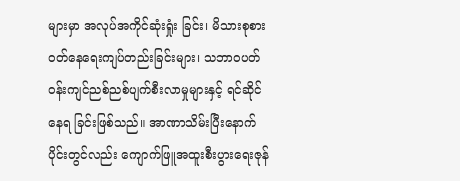များမှာ အလုပ်အကိုင်ဆုံးရှုံး ခြင်း၊ မိသားစုစားဝတ်နေရေးကျပ်တည်းခြင်းများ၊ သဘာဝပတ်ဝန်းကျင်ညစ်ညစ်ပျက်စီးလာမှုများနှင့် ရင်ဆိုင်နေရ ခြင်းဖြစ်သည်။ အာဏာသိမ်းပြီးနောက်ပိုင်းတွင်လည်း ကျောက်ဖြူအထူးစီးပွားရေးဇုန်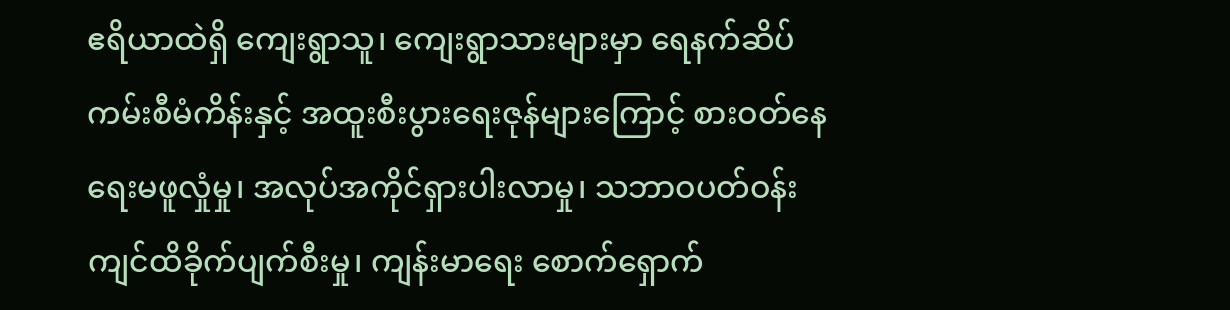ဧရိယာထဲရှိ ကျေးရွာသူ၊ ကျေးရွာသားများမှာ ရေနက်ဆိပ်ကမ်းစီမံကိန်းနှင့် အထူးစီးပွားရေးဇုန်များကြောင့် စားဝတ်နေရေးမဖူလှုံမှု၊ အလုပ်အကိုင်ရှားပါးလာမှု၊ သဘာဝပတ်ဝန်းကျင်ထိခိုက်ပျက်စီးမှု၊ ကျန်းမာရေး စောက်ရှောက်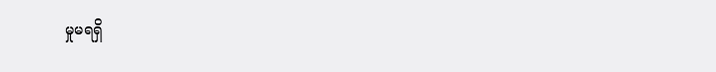မှုမရရှိ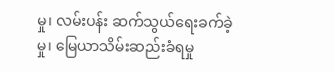မှု၊ လမ်းပန်း ဆက်သွယ်ရေးခက်ခဲ့မှု၊ မြေယာသိမ်းဆည်းခံရမှု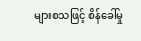များစသဖြင့် စိန်ခေါ်မှု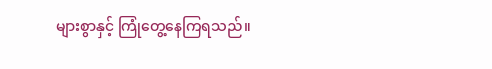များစွာနှင့် ကြုံတွေ့နေကြရသည်။